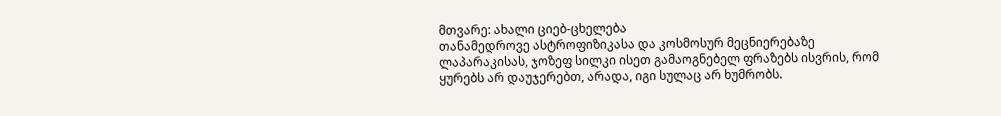მთვარე: ახალი ციებ-ცხელება
თანამედროვე ასტროფიზიკასა და კოსმოსურ მეცნიერებაზე ლაპარაკისას, ჯოზეფ სილკი ისეთ გამაოგნებელ ფრაზებს ისვრის, რომ ყურებს არ დაუჯერებთ, არადა, იგი სულაც არ ხუმრობს.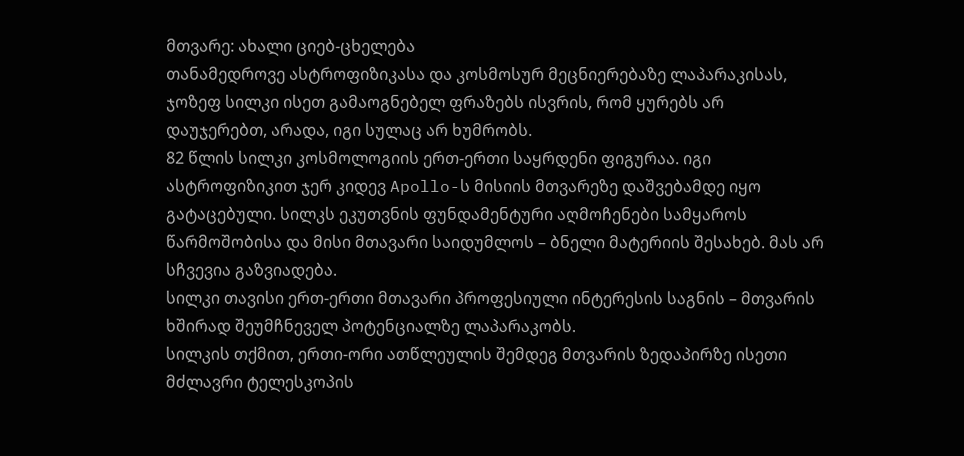მთვარე: ახალი ციებ-ცხელება
თანამედროვე ასტროფიზიკასა და კოსმოსურ მეცნიერებაზე ლაპარაკისას, ჯოზეფ სილკი ისეთ გამაოგნებელ ფრაზებს ისვრის, რომ ყურებს არ დაუჯერებთ, არადა, იგი სულაც არ ხუმრობს.
82 წლის სილკი კოსმოლოგიის ერთ-ერთი საყრდენი ფიგურაა. იგი ასტროფიზიკით ჯერ კიდევ Apollo-ს მისიის მთვარეზე დაშვებამდე იყო გატაცებული. სილკს ეკუთვნის ფუნდამენტური აღმოჩენები სამყაროს წარმოშობისა და მისი მთავარი საიდუმლოს – ბნელი მატერიის შესახებ. მას არ სჩვევია გაზვიადება.
სილკი თავისი ერთ-ერთი მთავარი პროფესიული ინტერესის საგნის – მთვარის ხშირად შეუმჩნეველ პოტენციალზე ლაპარაკობს.
სილკის თქმით, ერთი-ორი ათწლეულის შემდეგ მთვარის ზედაპირზე ისეთი მძლავრი ტელესკოპის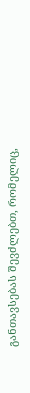განთავსებას შევძლებთ, რომელიც,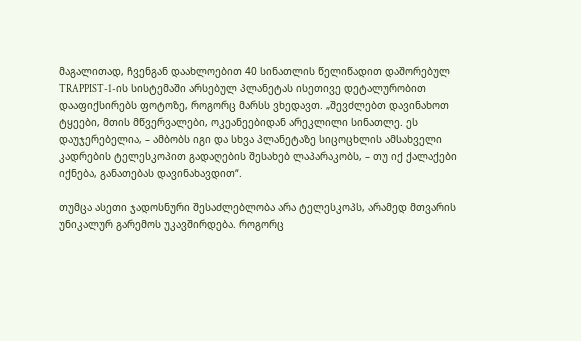მაგალითად, ჩვენგან დაახლოებით 40 სინათლის წელიწადით დაშორებულ TRAPPIST-1-ის სისტემაში არსებულ პლანეტას ისეთივე დეტალურობით დააფიქსირებს ფოტოზე, როგორც მარსს ვხედავთ. „შევძლებთ დავინახოთ ტყეები, მთის მწვერვალები, ოკეანეებიდან არეკლილი სინათლე. ეს დაუჯერებელია, – ამბობს იგი და სხვა პლანეტაზე სიცოცხლის ამსახველი კადრების ტელესკოპით გადაღების შესახებ ლაპარაკობს, – თუ იქ ქალაქები იქნება, განათებას დავინახავდით“.

თუმცა ასეთი ჯადოსნური შესაძლებლობა არა ტელესკოპს, არამედ მთვარის უნიკალურ გარემოს უკავშირდება. როგორც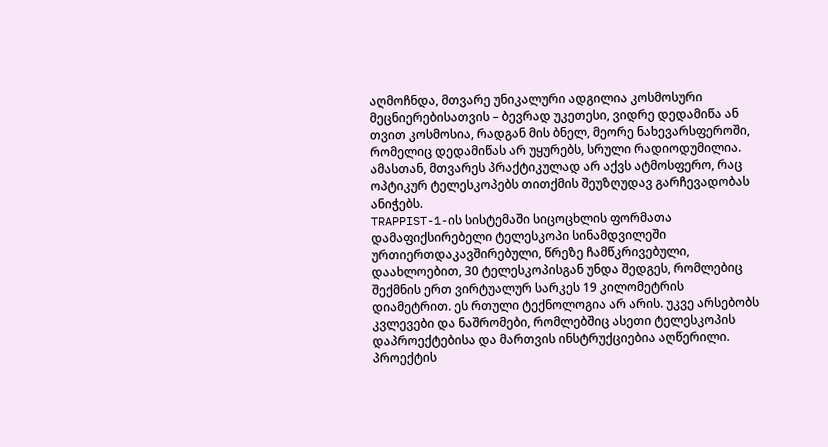აღმოჩნდა, მთვარე უნიკალური ადგილია კოსმოსური მეცნიერებისათვის – ბევრად უკეთესი, ვიდრე დედამიწა ან თვით კოსმოსია, რადგან მის ბნელ, მეორე ნახევარსფეროში, რომელიც დედამიწას არ უყურებს, სრული რადიოდუმილია. ამასთან, მთვარეს პრაქტიკულად არ აქვს ატმოსფერო, რაც ოპტიკურ ტელესკოპებს თითქმის შეუზღუდავ გარჩევადობას ანიჭებს.
TRAPPIST-1-ის სისტემაში სიცოცხლის ფორმათა დამაფიქსირებელი ტელესკოპი სინამდვილეში ურთიერთდაკავშირებული, წრეზე ჩამწკრივებული, დაახლოებით, 30 ტელესკოპისგან უნდა შედგეს, რომლებიც შექმნის ერთ ვირტუალურ სარკეს 19 კილომეტრის დიამეტრით. ეს რთული ტექნოლოგია არ არის. უკვე არსებობს კვლევები და ნაშრომები, რომლებშიც ასეთი ტელესკოპის დაპროექტებისა და მართვის ინსტრუქციებია აღწერილი.
პროექტის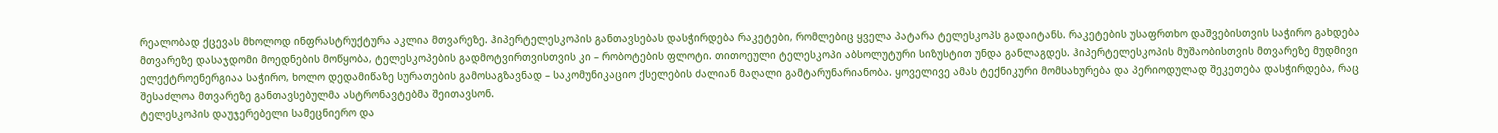რეალობად ქცევას მხოლოდ ინფრასტრუქტურა აკლია მთვარეზე. ჰიპერტელესკოპის განთავსებას დასჭირდება რაკეტები, რომლებიც ყველა პატარა ტელესკოპს გადაიტანს. რაკეტების უსაფრთხო დაშვებისთვის საჭირო გახდება მთვარეზე დასაჯდომი მოედნების მოწყობა, ტელესკოპების გადმოტვირთვისთვის კი – რობოტების ფლოტი. თითოეული ტელესკოპი აბსოლუტური სიზუსტით უნდა განლაგდეს. ჰიპერტელესკოპის მუშაობისთვის მთვარეზე მუდმივი ელექტროენერგიაა საჭირო, ხოლო დედამიწაზე სურათების გამოსაგზავნად – საკომუნიკაციო ქსელების ძალიან მაღალი გამტარუნარიანობა. ყოველივე ამას ტექნიკური მომსახურება და პერიოდულად შეკეთება დასჭირდება, რაც შესაძლოა მთვარეზე განთავსებულმა ასტრონავტებმა შეითავსონ.
ტელესკოპის დაუჯერებელი სამეცნიერო და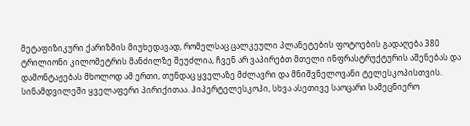მეტაფიზიკური ქარიზმის მიუხედავად, რომელსაც ცალკეული პლანეტების ფოტოების გადაღება 380 ტრილიონი კილომეტრის მანძილზე შეუძლია, ჩვენ არ ვაპირებთ მთელი ინფრასტრუქტურის აშენებას და დამონტაჟებას მხოლოდ ამ ერთი, თუნდაც ყველაზე მძლავრი და მნიშვნელოვანი ტელესკოპისთვის. სინამდვილეში ყველაფერი პირიქითაა. ჰიპერტელესკოპი, სხვა ასეთივე საოცარი სამეცნიერო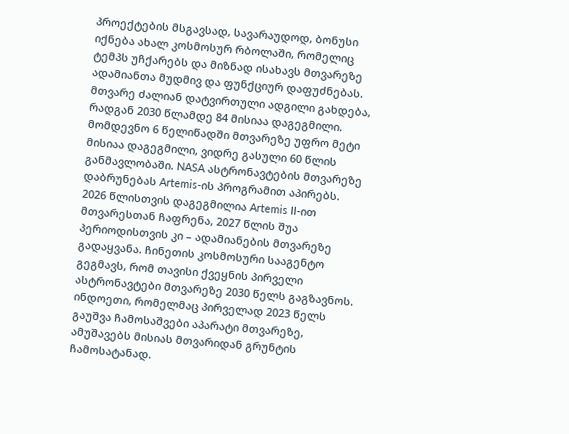პროექტების მსგავსად, სავარაუდოდ, ბონუსი იქნება ახალ კოსმოსურ რბოლაში, რომელიც ტემპს უჩქარებს და მიზნად ისახავს მთვარეზე ადამიანთა მუდმივ და ფუნქციურ დაფუძნებას.
მთვარე ძალიან დატვირთული ადგილი გახდება, რადგან 2030 წლამდე 84 მისიაა დაგეგმილი.
მომდევნო 6 წელიწადში მთვარეზე უფრო მეტი მისიაა დაგეგმილი, ვიდრე გასული 60 წლის განმავლობაში. NASA ასტრონავტების მთვარეზე დაბრუნებას Artemis-ის პროგრამით აპირებს. 2026 წლისთვის დაგეგმილია Artemis II-ით მთვარესთან ჩაფრენა, 2027 წლის შუა პერიოდისთვის კი – ადამიანების მთვარეზე გადაყვანა. ჩინეთის კოსმოსური სააგენტო გეგმავს, რომ თავისი ქვეყნის პირველი ასტრონავტები მთვარეზე 2030 წელს გაგზავნოს. ინდოეთი, რომელმაც პირველად 2023 წელს გაუშვა ჩამოსაშვები აპარატი მთვარეზე, ამუშავებს მისიას მთვარიდან გრუნტის ჩამოსატანად.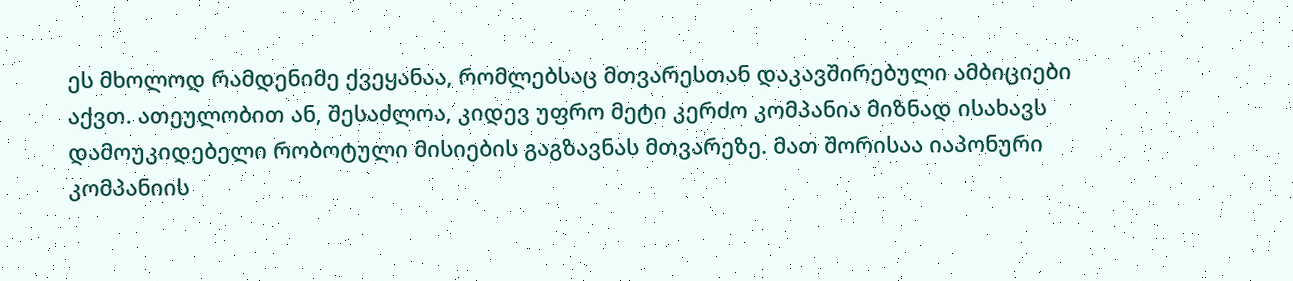ეს მხოლოდ რამდენიმე ქვეყანაა, რომლებსაც მთვარესთან დაკავშირებული ამბიციები აქვთ. ათეულობით ან, შესაძლოა, კიდევ უფრო მეტი კერძო კომპანია მიზნად ისახავს დამოუკიდებელი რობოტული მისიების გაგზავნას მთვარეზე. მათ შორისაა იაპონური კომპანიის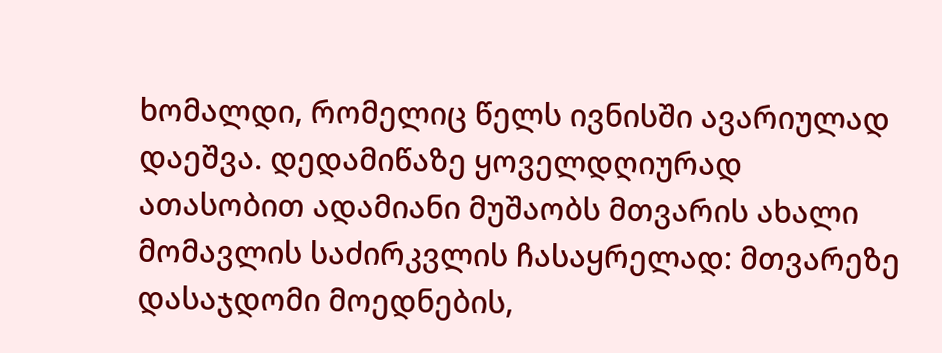ხომალდი, რომელიც წელს ივნისში ავარიულად დაეშვა. დედამიწაზე ყოველდღიურად ათასობით ადამიანი მუშაობს მთვარის ახალი მომავლის საძირკვლის ჩასაყრელად: მთვარეზე დასაჯდომი მოედნების,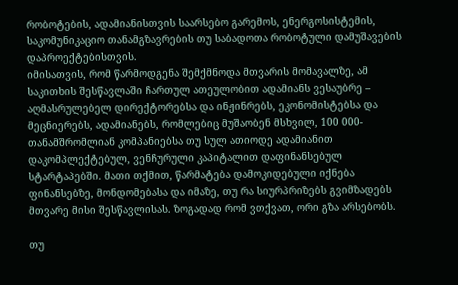რობოტების, ადამიანისთვის საარსებო გარემოს, ენერგოსისტემის, საკომუნიკაციო თანამგზავრების თუ საბადოთა რობოტული დამუშავების დაპროექტებისთვის.
იმისათვის, რომ წარმოდგენა შემქმნოდა მთვარის მომავალზე, ამ საკითხის შესწავლაში ჩართულ ათეულობით ადამიანს ვესაუბრე – აღმასრულებელ დირექტორებსა და ინჟინრებს, ეკონომისტებსა და მეცნიერებს, ადამიანებს, რომლებიც მუშაობენ მსხვილ, 100 000-თანამშრომლიან კომპანიებსა თუ სულ ათიოდე ადამიანით დაკომპლექტებულ, ვენჩურული კაპიტალით დაფინანსებულ სტარტაპებში. მათი თქმით, წარმატება დამოკიდებული იქნება ფინანსებზე, მონდომებასა და იმაზე, თუ რა სიურპრიზებს გვიმზადებს მთვარე მისი შესწავლისას. ზოგადად რომ ვთქვათ, ორი გზა არსებობს.

თუ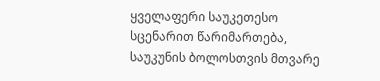ყველაფერი საუკეთესო სცენარით წარიმართება, საუკუნის ბოლოსთვის მთვარე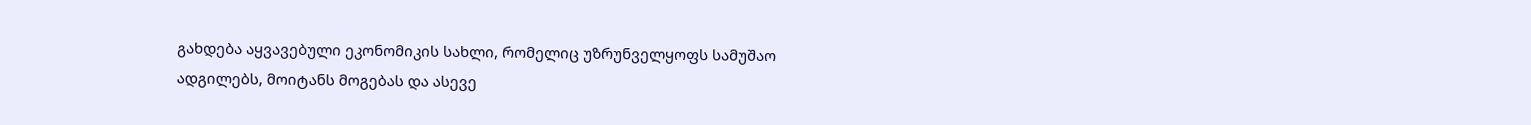გახდება აყვავებული ეკონომიკის სახლი, რომელიც უზრუნველყოფს სამუშაო ადგილებს, მოიტანს მოგებას და ასევე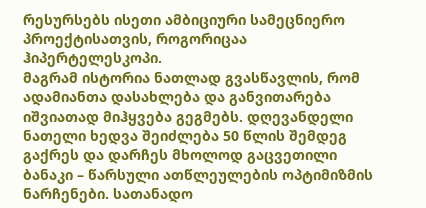რესურსებს ისეთი ამბიციური სამეცნიერო პროექტისათვის, როგორიცაა ჰიპერტელესკოპი.
მაგრამ ისტორია ნათლად გვასწავლის, რომ ადამიანთა დასახლება და განვითარება იშვიათად მიჰყვება გეგმებს. დღევანდელი ნათელი ხედვა შეიძლება 50 წლის შემდეგ გაქრეს და დარჩეს მხოლოდ გაცვეთილი ბანაკი – წარსული ათწლეულების ოპტიმიზმის ნარჩენები. სათანადო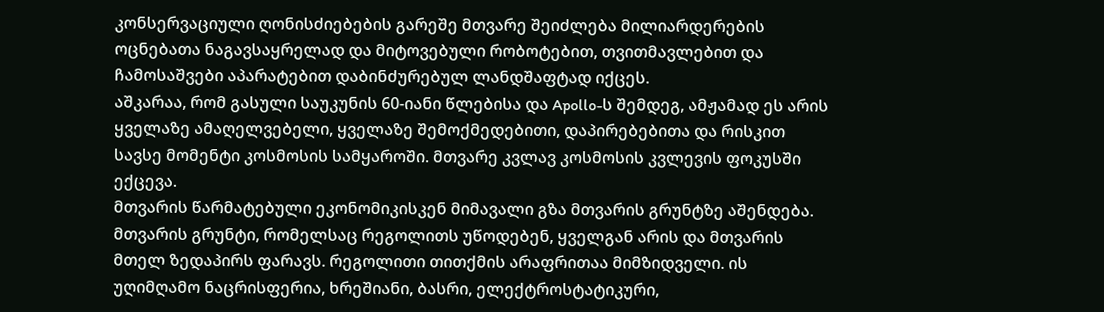კონსერვაციული ღონისძიებების გარეშე მთვარე შეიძლება მილიარდერების ოცნებათა ნაგავსაყრელად და მიტოვებული რობოტებით, თვითმავლებით და ჩამოსაშვები აპარატებით დაბინძურებულ ლანდშაფტად იქცეს.
აშკარაა, რომ გასული საუკუნის 60-იანი წლებისა და Apollo-ს შემდეგ, ამჟამად ეს არის ყველაზე ამაღელვებელი, ყველაზე შემოქმედებითი, დაპირებებითა და რისკით სავსე მომენტი კოსმოსის სამყაროში. მთვარე კვლავ კოსმოსის კვლევის ფოკუსში ექცევა.
მთვარის წარმატებული ეკონომიკისკენ მიმავალი გზა მთვარის გრუნტზე აშენდება. მთვარის გრუნტი, რომელსაც რეგოლითს უწოდებენ, ყველგან არის და მთვარის მთელ ზედაპირს ფარავს. რეგოლითი თითქმის არაფრითაა მიმზიდველი. ის უღიმღამო ნაცრისფერია, ხრეშიანი, ბასრი, ელექტროსტატიკური,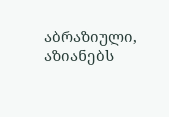აბრაზიული, აზიანებს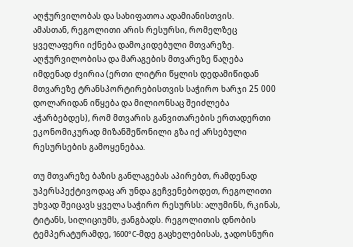აღჭურვილობას და სახიფათოა ადამიანისთვის.
ამასთან, რეგოლითი არის რესურსი, რომელზეც ყველაფერი იქნება დამოკიდებული მთვარეზე. აღჭურვილობისა და მარაგების მთვარეზე წაღება იმდენად ძვირია (ერთი ლიტრი წყლის დედამიწიდან მთვარეზე ტრანსპორტირებისთვის საჭირო ხარჯი 25 000 დოლარიდან იწყება და მილიონსაც შეიძლება აჭარბებდეს), რომ მთვარის განვითარების ერთადერთი ეკონომიკურად მიზანშეწონილი გზა იქ არსებული რესურსების გამოყენებაა.

თუ მთვარეზე ბაზის განლაგებას აპირებთ, რამდენად უპერსპექტივოდაც არ უნდა გეჩვენებოდეთ, რეგოლითი უხვად შეიცავს ყველა საჭირო რესურსს: ალუმინს, რკინას, ტიტანს, სილიციუმს, ჟანგბადს. რეგოლითის დნობის ტემპერატურამდე, 1600°C-მდე გაცხელებისას, ჯადოსნური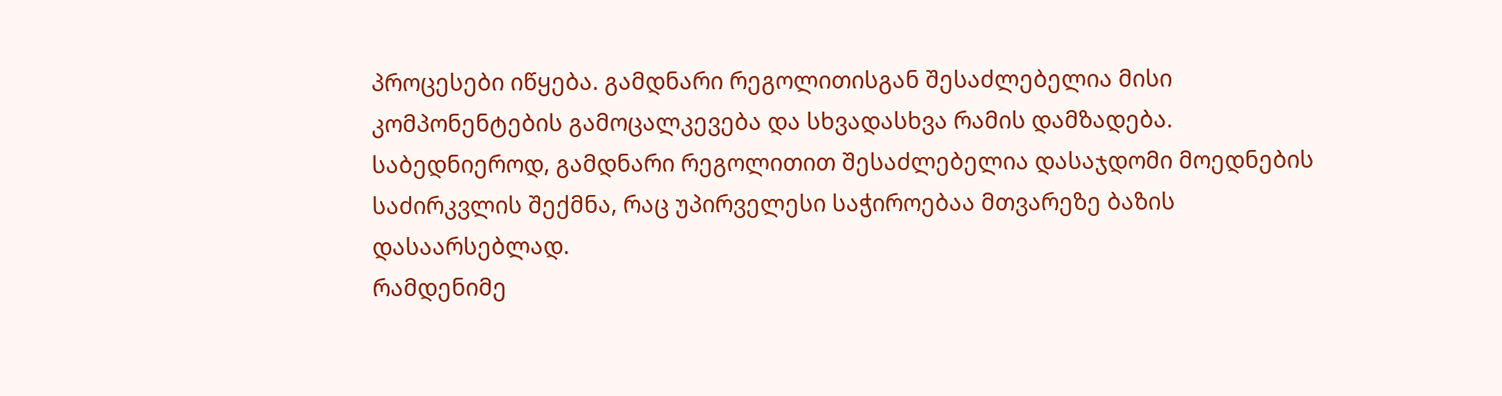პროცესები იწყება. გამდნარი რეგოლითისგან შესაძლებელია მისი კომპონენტების გამოცალკევება და სხვადასხვა რამის დამზადება.
საბედნიეროდ, გამდნარი რეგოლითით შესაძლებელია დასაჯდომი მოედნების საძირკვლის შექმნა, რაც უპირველესი საჭიროებაა მთვარეზე ბაზის დასაარსებლად.
რამდენიმე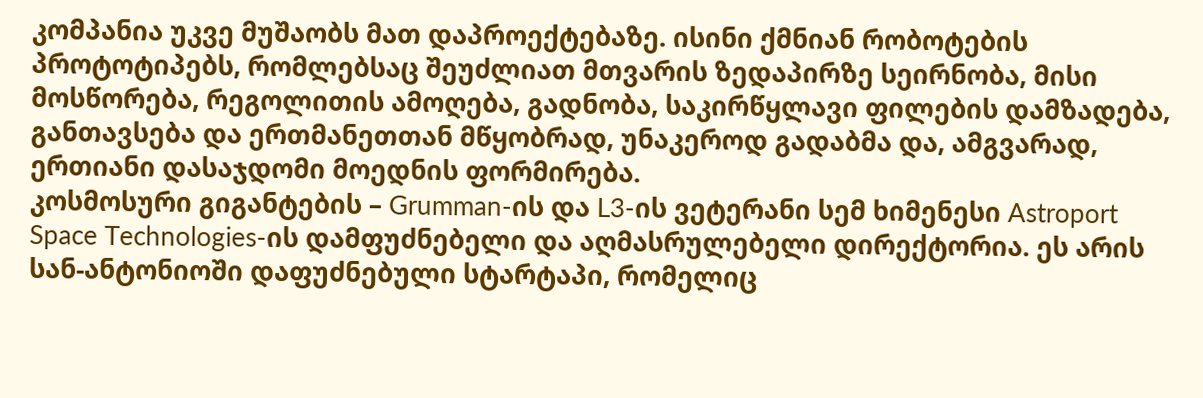კომპანია უკვე მუშაობს მათ დაპროექტებაზე. ისინი ქმნიან რობოტების პროტოტიპებს, რომლებსაც შეუძლიათ მთვარის ზედაპირზე სეირნობა, მისი მოსწორება, რეგოლითის ამოღება, გადნობა, საკირწყლავი ფილების დამზადება, განთავსება და ერთმანეთთან მწყობრად, უნაკეროდ გადაბმა და, ამგვარად, ერთიანი დასაჯდომი მოედნის ფორმირება.
კოსმოსური გიგანტების – Grumman-ის და L3-ის ვეტერანი სემ ხიმენესი Astroport Space Technologies-ის დამფუძნებელი და აღმასრულებელი დირექტორია. ეს არის სან-ანტონიოში დაფუძნებული სტარტაპი, რომელიც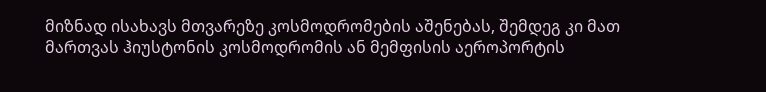მიზნად ისახავს მთვარეზე კოსმოდრომების აშენებას, შემდეგ კი მათ მართვას ჰიუსტონის კოსმოდრომის ან მემფისის აეროპორტის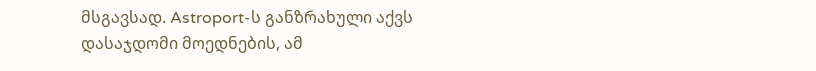მსგავსად. Astroport-ს განზრახული აქვს დასაჯდომი მოედნების, ამ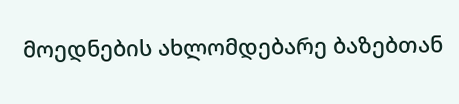მოედნების ახლომდებარე ბაზებთან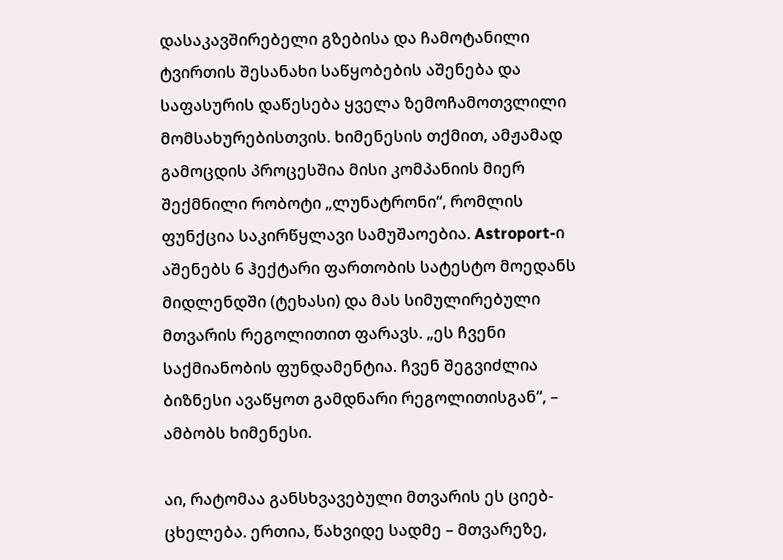დასაკავშირებელი გზებისა და ჩამოტანილი ტვირთის შესანახი საწყობების აშენება და საფასურის დაწესება ყველა ზემოჩამოთვლილი მომსახურებისთვის. ხიმენესის თქმით, ამჟამად გამოცდის პროცესშია მისი კომპანიის მიერ შექმნილი რობოტი „ლუნატრონი“, რომლის ფუნქცია საკირწყლავი სამუშაოებია. Astroport-ი აშენებს 6 ჰექტარი ფართობის სატესტო მოედანს მიდლენდში (ტეხასი) და მას სიმულირებული მთვარის რეგოლითით ფარავს. „ეს ჩვენი საქმიანობის ფუნდამენტია. ჩვენ შეგვიძლია ბიზნესი ავაწყოთ გამდნარი რეგოლითისგან“, – ამბობს ხიმენესი.

აი, რატომაა განსხვავებული მთვარის ეს ციებ-ცხელება. ერთია, წახვიდე სადმე – მთვარეზე,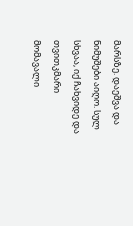მარსზე. დაეშვა და ნიმუშები აიღო. სულ სხვაა, იქ ჩახვიდე და თვითკმარი მომავალი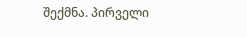შექმნა. პირველი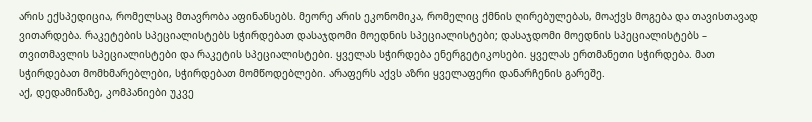არის ექსპედიცია, რომელსაც მთავრობა აფინანსებს. მეორე არის ეკონომიკა, რომელიც ქმნის ღირებულებას, მოაქვს მოგება და თავისთავად ვითარდება. რაკეტების სპეციალისტებს სჭირდებათ დასაჯდომი მოედნის სპეციალისტები; დასაჯდომი მოედნის სპეციალისტებს – თვითმავლის სპეციალისტები და რაკეტის სპეციალისტები. ყველას სჭირდება ენერგეტიკოსები. ყველას ერთმანეთი სჭირდება. მათ სჭირდებათ მომხმარებლები, სჭირდებათ მომწოდებლები. არაფერს აქვს აზრი ყველაფერი დანარჩენის გარეშე.
აქ, დედამიწაზე, კომპანიები უკვე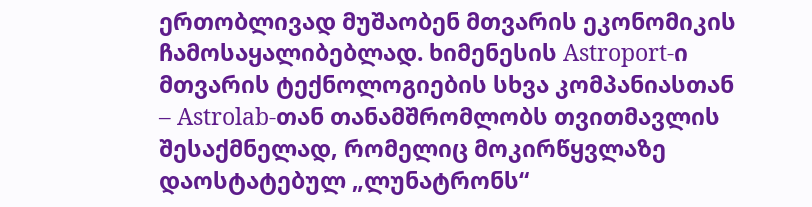ერთობლივად მუშაობენ მთვარის ეკონომიკის ჩამოსაყალიბებლად. ხიმენესის Astroport-ი მთვარის ტექნოლოგიების სხვა კომპანიასთან – Astrolab-თან თანამშრომლობს თვითმავლის შესაქმნელად, რომელიც მოკირწყვლაზე დაოსტატებულ „ლუნატრონს“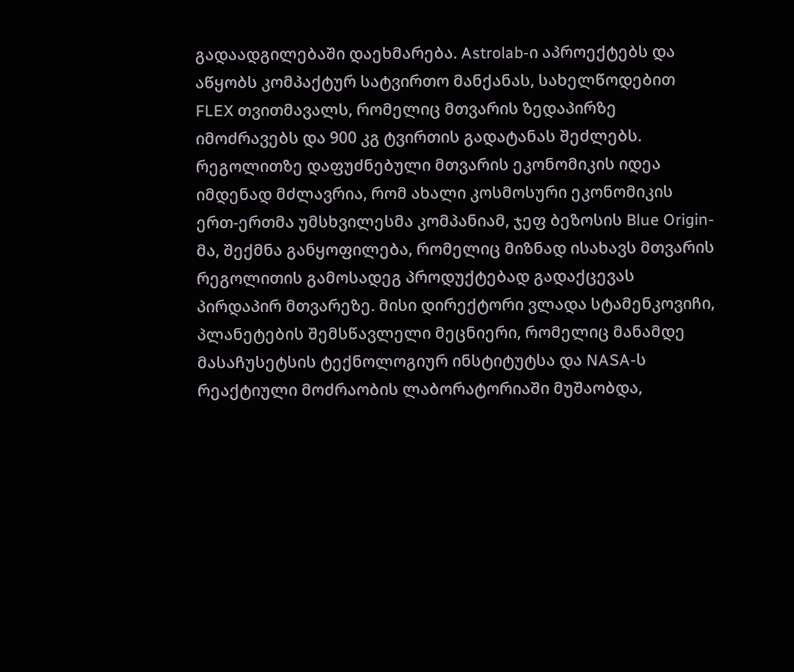გადაადგილებაში დაეხმარება. Astrolab-ი აპროექტებს და აწყობს კომპაქტურ სატვირთო მანქანას, სახელწოდებით FLEX თვითმავალს, რომელიც მთვარის ზედაპირზე იმოძრავებს და 900 კგ ტვირთის გადატანას შეძლებს.
რეგოლითზე დაფუძნებული მთვარის ეკონომიკის იდეა იმდენად მძლავრია, რომ ახალი კოსმოსური ეკონომიკის ერთ-ერთმა უმსხვილესმა კომპანიამ, ჯეფ ბეზოსის Blue Origin-მა, შექმნა განყოფილება, რომელიც მიზნად ისახავს მთვარის რეგოლითის გამოსადეგ პროდუქტებად გადაქცევას პირდაპირ მთვარეზე. მისი დირექტორი ვლადა სტამენკოვიჩი, პლანეტების შემსწავლელი მეცნიერი, რომელიც მანამდე მასაჩუსეტსის ტექნოლოგიურ ინსტიტუტსა და NASA-ს რეაქტიული მოძრაობის ლაბორატორიაში მუშაობდა,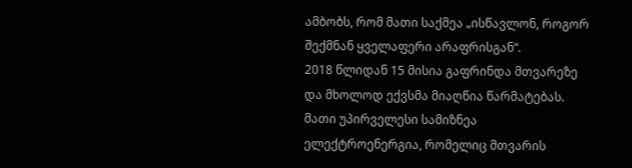ამბობს, რომ მათი საქმეა „ისწავლონ, როგორ შექმნან ყველაფერი არაფრისგან“.
2018 წლიდან 15 მისია გაფრინდა მთვარეზე და მხოლოდ ექვსმა მიაღწია წარმატებას.
მათი უპირველესი სამიზნეა ელექტროენერგია, რომელიც მთვარის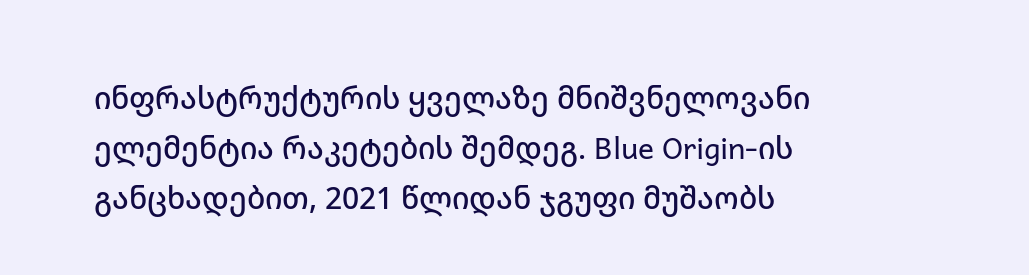ინფრასტრუქტურის ყველაზე მნიშვნელოვანი ელემენტია რაკეტების შემდეგ. Blue Origin-ის განცხადებით, 2021 წლიდან ჯგუფი მუშაობს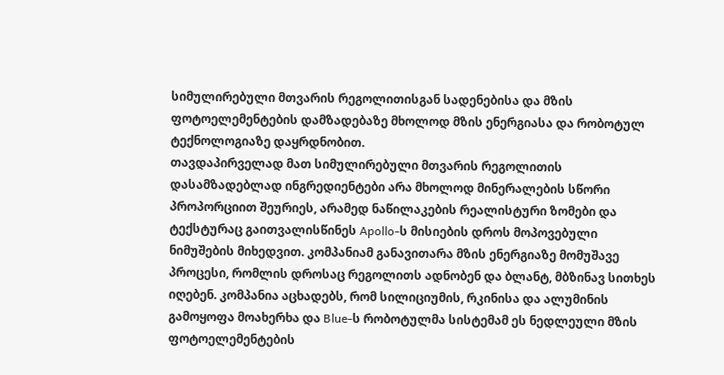სიმულირებული მთვარის რეგოლითისგან სადენებისა და მზის ფოტოელემენტების დამზადებაზე მხოლოდ მზის ენერგიასა და რობოტულ ტექნოლოგიაზე დაყრდნობით.
თავდაპირველად მათ სიმულირებული მთვარის რეგოლითის დასამზადებლად ინგრედიენტები არა მხოლოდ მინერალების სწორი პროპორციით შეურიეს, არამედ ნაწილაკების რეალისტური ზომები და ტექსტურაც გაითვალისწინეს Apollo-ს მისიების დროს მოპოვებული ნიმუშების მიხედვით. კომპანიამ განავითარა მზის ენერგიაზე მომუშავე პროცესი, რომლის დროსაც რეგოლითს ადნობენ და ბლანტ, მბზინავ სითხეს იღებენ. კომპანია აცხადებს, რომ სილიციუმის, რკინისა და ალუმინის გამოყოფა მოახერხა და Blue-ს რობოტულმა სისტემამ ეს ნედლეული მზის ფოტოელემენტების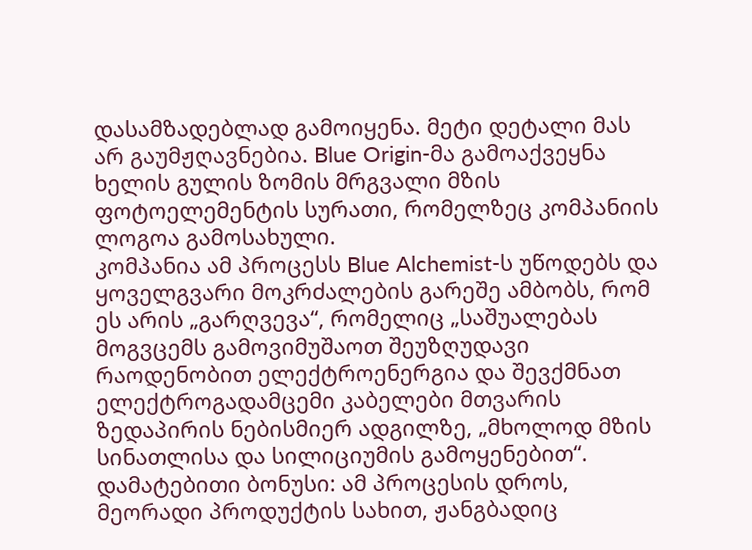დასამზადებლად გამოიყენა. მეტი დეტალი მას არ გაუმჟღავნებია. Blue Origin-მა გამოაქვეყნა ხელის გულის ზომის მრგვალი მზის ფოტოელემენტის სურათი, რომელზეც კომპანიის ლოგოა გამოსახული.
კომპანია ამ პროცესს Blue Alchemist-ს უწოდებს და ყოველგვარი მოკრძალების გარეშე ამბობს, რომ ეს არის „გარღვევა“, რომელიც „საშუალებას მოგვცემს გამოვიმუშაოთ შეუზღუდავი რაოდენობით ელექტროენერგია და შევქმნათ ელექტროგადამცემი კაბელები მთვარის ზედაპირის ნებისმიერ ადგილზე, „მხოლოდ მზის სინათლისა და სილიციუმის გამოყენებით“.
დამატებითი ბონუსი: ამ პროცესის დროს, მეორადი პროდუქტის სახით, ჟანგბადიც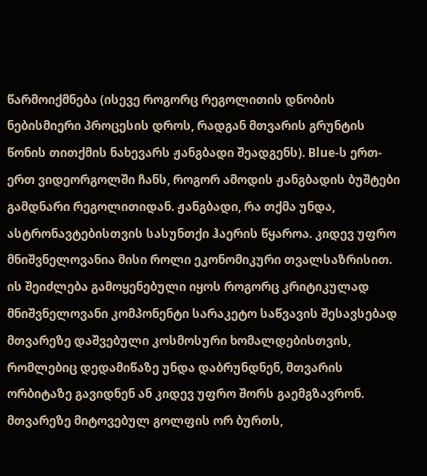წარმოიქმნება (ისევე როგორც რეგოლითის დნობის ნებისმიერი პროცესის დროს, რადგან მთვარის გრუნტის წონის თითქმის ნახევარს ჟანგბადი შეადგენს). Blue-ს ერთ-ერთ ვიდეორგოლში ჩანს, როგორ ამოდის ჟანგბადის ბუშტები გამდნარი რეგოლითიდან. ჟანგბადი, რა თქმა უნდა, ასტრონავტებისთვის სასუნთქი ჰაერის წყაროა. კიდევ უფრო მნიშვნელოვანია მისი როლი ეკონომიკური თვალსაზრისით. ის შეიძლება გამოყენებული იყოს როგორც კრიტიკულად მნიშვნელოვანი კომპონენტი სარაკეტო საწვავის შესავსებად მთვარეზე დაშვებული კოსმოსური ხომალდებისთვის, რომლებიც დედამიწაზე უნდა დაბრუნდნენ, მთვარის ორბიტაზე გავიდნენ ან კიდევ უფრო შორს გაემგზავრონ.
მთვარეზე მიტოვებულ გოლფის ორ ბურთს,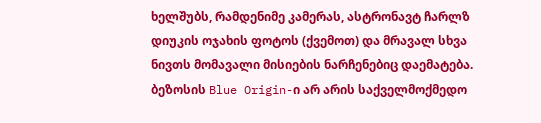ხელშუბს, რამდენიმე კამერას, ასტრონავტ ჩარლზ დიუკის ოჯახის ფოტოს (ქვემოთ) და მრავალ სხვა ნივთს მომავალი მისიების ნარჩენებიც დაემატება.
ბეზოსის Blue Origin-ი არ არის საქველმოქმედო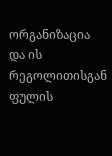ორგანიზაცია და ის რეგოლითისგან ფულის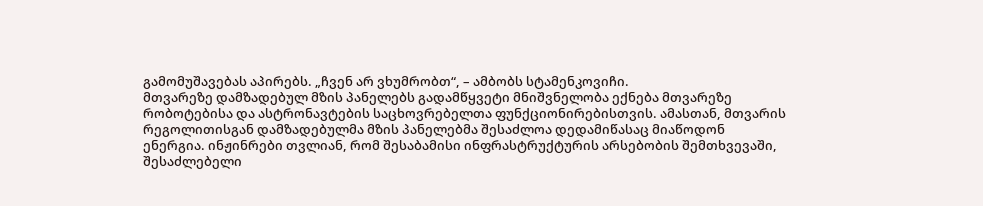გამომუშავებას აპირებს. „ჩვენ არ ვხუმრობთ“, – ამბობს სტამენკოვიჩი.
მთვარეზე დამზადებულ მზის პანელებს გადამწყვეტი მნიშვნელობა ექნება მთვარეზე რობოტებისა და ასტრონავტების საცხოვრებელთა ფუნქციონირებისთვის. ამასთან, მთვარის რეგოლითისგან დამზადებულმა მზის პანელებმა შესაძლოა დედამიწასაც მიაწოდონ ენერგია. ინჟინრები თვლიან, რომ შესაბამისი ინფრასტრუქტურის არსებობის შემთხვევაში, შესაძლებელი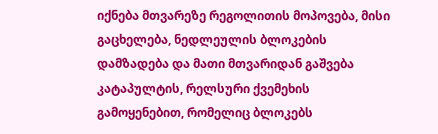იქნება მთვარეზე რეგოლითის მოპოვება, მისი გაცხელება, ნედლეულის ბლოკების დამზადება და მათი მთვარიდან გაშვება კატაპულტის, რელსური ქვემეხის გამოყენებით, რომელიც ბლოკებს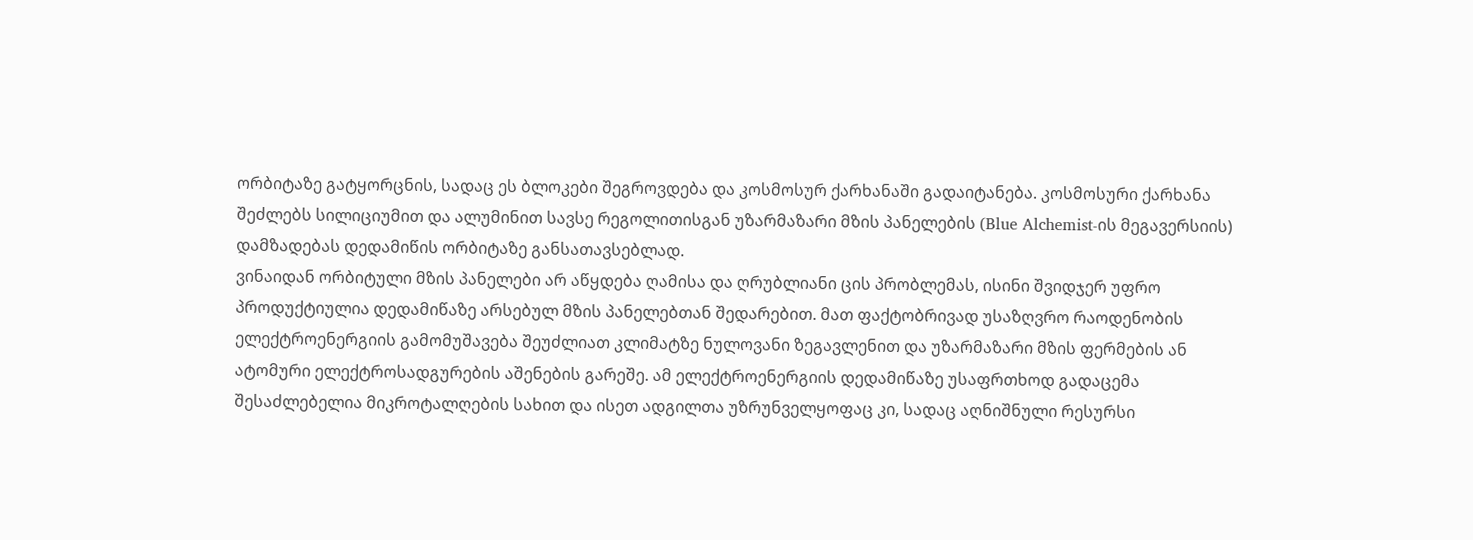ორბიტაზე გატყორცნის, სადაც ეს ბლოკები შეგროვდება და კოსმოსურ ქარხანაში გადაიტანება. კოსმოსური ქარხანა შეძლებს სილიციუმით და ალუმინით სავსე რეგოლითისგან უზარმაზარი მზის პანელების (Blue Alchemist-ის მეგავერსიის) დამზადებას დედამიწის ორბიტაზე განსათავსებლად.
ვინაიდან ორბიტული მზის პანელები არ აწყდება ღამისა და ღრუბლიანი ცის პრობლემას, ისინი შვიდჯერ უფრო პროდუქტიულია დედამიწაზე არსებულ მზის პანელებთან შედარებით. მათ ფაქტობრივად უსაზღვრო რაოდენობის ელექტროენერგიის გამომუშავება შეუძლიათ კლიმატზე ნულოვანი ზეგავლენით და უზარმაზარი მზის ფერმების ან ატომური ელექტროსადგურების აშენების გარეშე. ამ ელექტროენერგიის დედამიწაზე უსაფრთხოდ გადაცემა შესაძლებელია მიკროტალღების სახით და ისეთ ადგილთა უზრუნველყოფაც კი, სადაც აღნიშნული რესურსი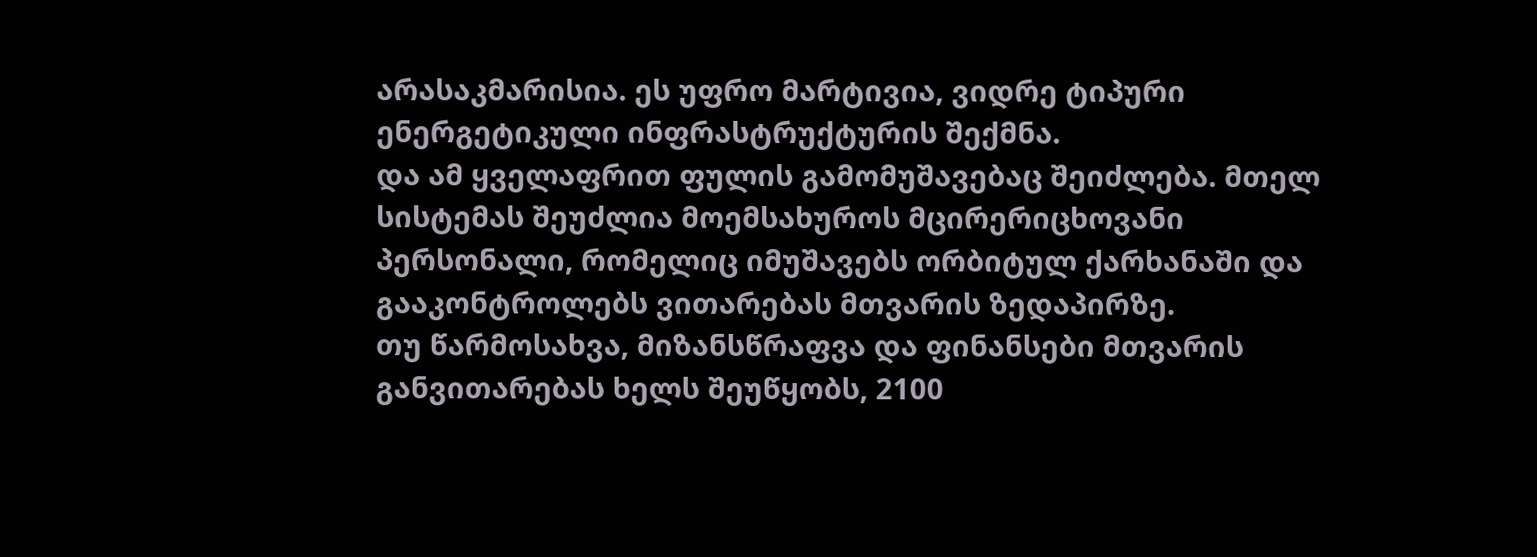არასაკმარისია. ეს უფრო მარტივია, ვიდრე ტიპური ენერგეტიკული ინფრასტრუქტურის შექმნა.
და ამ ყველაფრით ფულის გამომუშავებაც შეიძლება. მთელ სისტემას შეუძლია მოემსახუროს მცირერიცხოვანი პერსონალი, რომელიც იმუშავებს ორბიტულ ქარხანაში და გააკონტროლებს ვითარებას მთვარის ზედაპირზე.
თუ წარმოსახვა, მიზანსწრაფვა და ფინანსები მთვარის განვითარებას ხელს შეუწყობს, 2100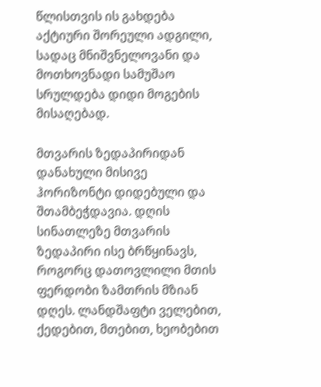წლისთვის ის გახდება აქტიური შორეული ადგილი, სადაც მნიშვნელოვანი და მოთხოვნადი სამუშაო სრულდება დიდი მოგების მისაღებად.

მთვარის ზედაპირიდან დანახული მისივე ჰორიზონტი დიდებული და შთამბეჭდავია. დღის სინათლეზე მთვარის ზედაპირი ისე ბრწყინავს, როგორც დათოვლილი მთის ფერდობი ზამთრის მზიან დღეს. ლანდშაფტი ველებით, ქედებით, მთებით, ხეობებით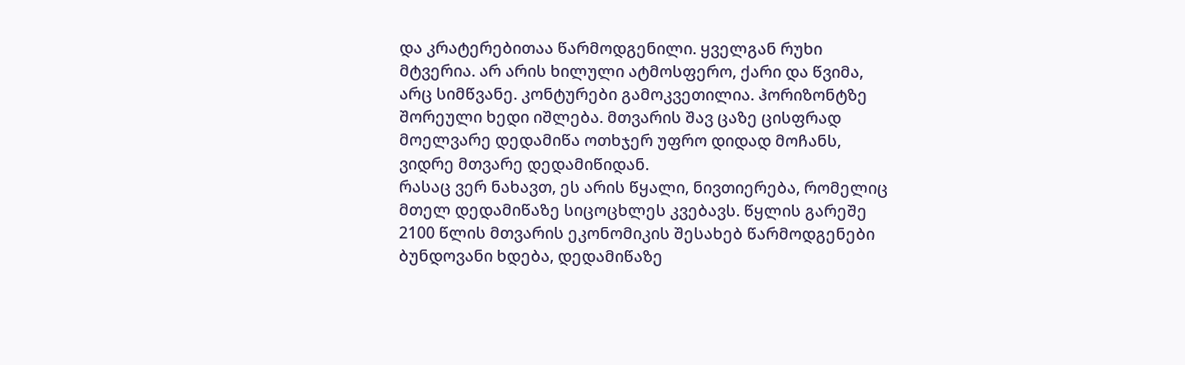და კრატერებითაა წარმოდგენილი. ყველგან რუხი მტვერია. არ არის ხილული ატმოსფერო, ქარი და წვიმა, არც სიმწვანე. კონტურები გამოკვეთილია. ჰორიზონტზე შორეული ხედი იშლება. მთვარის შავ ცაზე ცისფრად მოელვარე დედამიწა ოთხჯერ უფრო დიდად მოჩანს, ვიდრე მთვარე დედამიწიდან.
რასაც ვერ ნახავთ, ეს არის წყალი, ნივთიერება, რომელიც მთელ დედამიწაზე სიცოცხლეს კვებავს. წყლის გარეშე 2100 წლის მთვარის ეკონომიკის შესახებ წარმოდგენები ბუნდოვანი ხდება, დედამიწაზე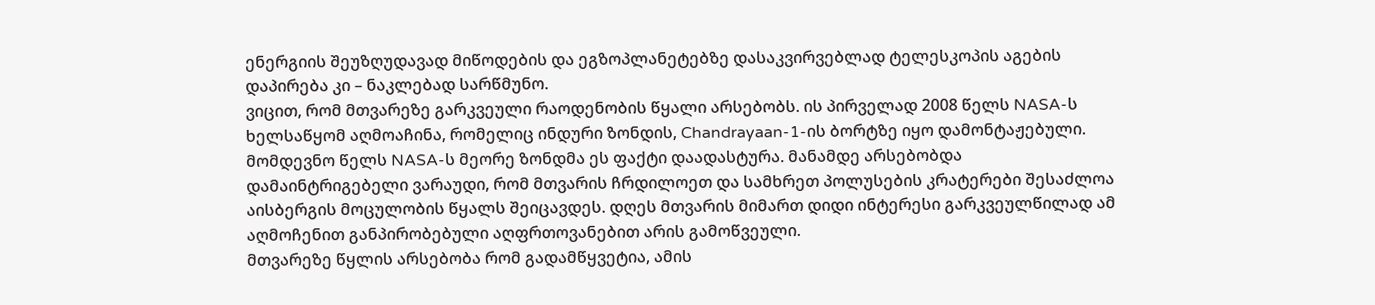ენერგიის შეუზღუდავად მიწოდების და ეგზოპლანეტებზე დასაკვირვებლად ტელესკოპის აგების დაპირება კი – ნაკლებად სარწმუნო.
ვიცით, რომ მთვარეზე გარკვეული რაოდენობის წყალი არსებობს. ის პირველად 2008 წელს NASA-ს ხელსაწყომ აღმოაჩინა, რომელიც ინდური ზონდის, Chandrayaan-1-ის ბორტზე იყო დამონტაჟებული. მომდევნო წელს NASA-ს მეორე ზონდმა ეს ფაქტი დაადასტურა. მანამდე არსებობდა დამაინტრიგებელი ვარაუდი, რომ მთვარის ჩრდილოეთ და სამხრეთ პოლუსების კრატერები შესაძლოა აისბერგის მოცულობის წყალს შეიცავდეს. დღეს მთვარის მიმართ დიდი ინტერესი გარკვეულწილად ამ აღმოჩენით განპირობებული აღფრთოვანებით არის გამოწვეული.
მთვარეზე წყლის არსებობა რომ გადამწყვეტია, ამის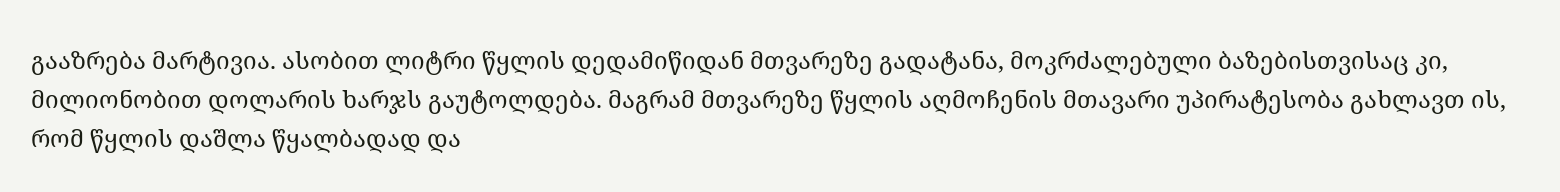გააზრება მარტივია. ასობით ლიტრი წყლის დედამიწიდან მთვარეზე გადატანა, მოკრძალებული ბაზებისთვისაც კი, მილიონობით დოლარის ხარჯს გაუტოლდება. მაგრამ მთვარეზე წყლის აღმოჩენის მთავარი უპირატესობა გახლავთ ის, რომ წყლის დაშლა წყალბადად და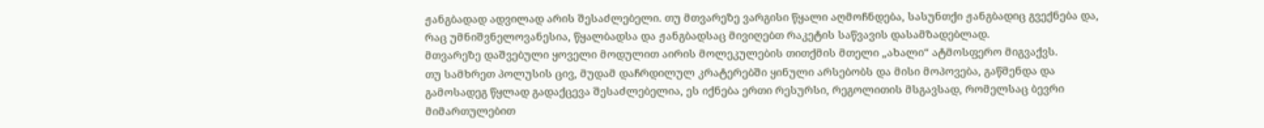ჟანგბადად ადვილად არის შესაძლებელი. თუ მთვარეზე ვარგისი წყალი აღმოჩნდება, სასუნთქი ჟანგბადიც გვექნება და, რაც უმნიშვნელოვანესია, წყალბადსა და ჟანგბადსაც მივიღებთ რაკეტის საწვავის დასამზადებლად.
მთვარეზე დაშვებული ყოველი მოდულით აირის მოლეკულების თითქმის მთელი „ახალი“ ატმოსფერო მიგვაქვს.
თუ სამხრეთ პოლუსის ცივ, მუდამ დაჩრდილულ კრატერებში ყინული არსებობს და მისი მოპოვება, გაწმენდა და გამოსადეგ წყლად გადაქცევა შესაძლებელია, ეს იქნება ერთი რესურსი, რეგოლითის მსგავსად, რომელსაც ბევრი მიმართულებით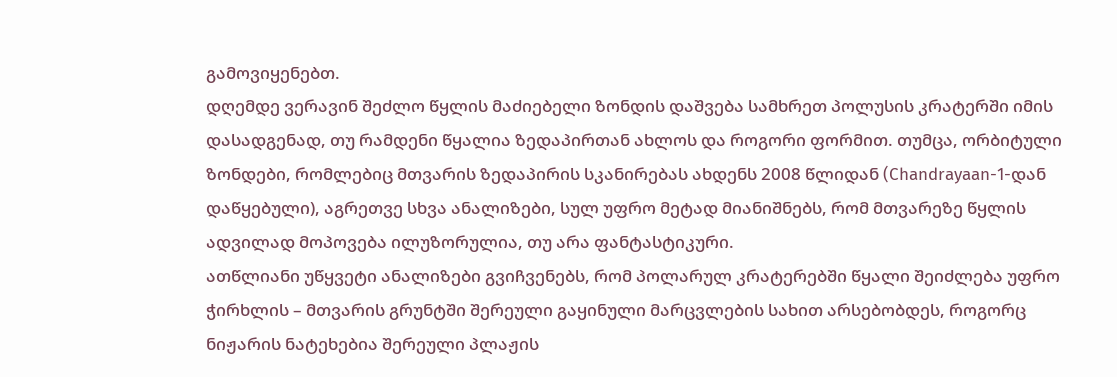გამოვიყენებთ.
დღემდე ვერავინ შეძლო წყლის მაძიებელი ზონდის დაშვება სამხრეთ პოლუსის კრატერში იმის დასადგენად, თუ რამდენი წყალია ზედაპირთან ახლოს და როგორი ფორმით. თუმცა, ორბიტული ზონდები, რომლებიც მთვარის ზედაპირის სკანირებას ახდენს 2008 წლიდან (Chandrayaan-1-დან დაწყებული), აგრეთვე სხვა ანალიზები, სულ უფრო მეტად მიანიშნებს, რომ მთვარეზე წყლის ადვილად მოპოვება ილუზორულია, თუ არა ფანტასტიკური.
ათწლიანი უწყვეტი ანალიზები გვიჩვენებს, რომ პოლარულ კრატერებში წყალი შეიძლება უფრო ჭირხლის – მთვარის გრუნტში შერეული გაყინული მარცვლების სახით არსებობდეს, როგორც ნიჟარის ნატეხებია შერეული პლაჟის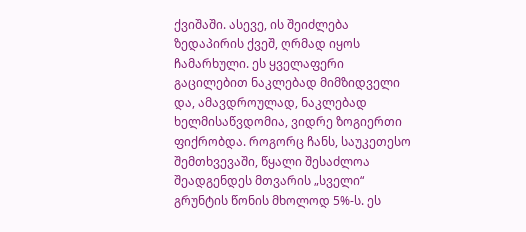ქვიშაში. ასევე, ის შეიძლება ზედაპირის ქვეშ, ღრმად იყოს ჩამარხული. ეს ყველაფერი გაცილებით ნაკლებად მიმზიდველი და, ამავდროულად, ნაკლებად ხელმისაწვდომია, ვიდრე ზოგიერთი ფიქრობდა. როგორც ჩანს, საუკეთესო შემთხვევაში, წყალი შესაძლოა შეადგენდეს მთვარის „სველი“ გრუნტის წონის მხოლოდ 5%-ს. ეს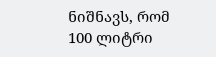ნიშნავს, რომ 100 ლიტრი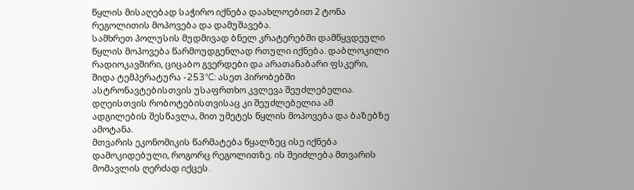წყლის მისაღებად საჭირო იქნება დაახლოებით 2 ტონა რეგოლითის მოპოვება და დამუშავება.
სამხრეთ პოლუსის მუდმივად ბნელ კრატერებში დამწყვდეული წყლის მოპოვება წარმოუდგენლად რთული იქნება. დაბლოკილი რადიოკავშირი, ციცაბო გვერდები და არათანაბარი ფსკერი, შიდა ტემპერატურა -253°C: ასეთ პირობებში ასტრონავტებისთვის უსაფრთხო კვლევა შეუძლებელია. დღეისთვის რობოტებისთვისაც კი შეუძლებელია ამ ადგილების შესწავლა, მით უმეტეს წყლის მოპოვება და ბაზებზე ამოტანა.
მთვარის ეკონომიკის წარმატება წყალზეც ისე იქნება დამოკიდებული, როგორც რეგოლითზე. ის შეიძლება მთვარის მომავლის ღერძად იქცეს.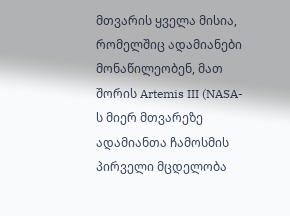მთვარის ყველა მისია, რომელშიც ადამიანები მონაწილეობენ, მათ შორის Artemis III (NASA-ს მიერ მთვარეზე ადამიანთა ჩამოსმის პირველი მცდელობა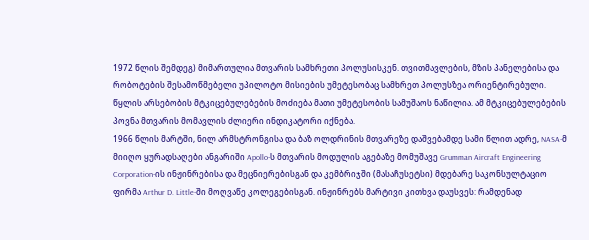1972 წლის შემდეგ) მიმართულია მთვარის სამხრეთი პოლუსისკენ. თვითმავლების, მზის პანელებისა და რობოტების შესამოწმებელი უპილოტო მისიების უმეტესობაც სამხრეთ პოლუსზეა ორიენტირებული. წყლის არსებობის მტკიცებულებების მოძიება მათი უმეტესობის სამუშაოს ნაწილია. ამ მტკიცებულებების პოვნა მთვარის მომავლის ძლიერი ინდიკატორი იქნება.
1966 წლის მარტში, ნილ არმსტრონგისა და ბაზ ოლდრინის მთვარეზე დაშვებამდე სამი წლით ადრე, NASA-მ მიიღო ყურადსაღები ანგარიში Apollo-ს მთვარის მოდულის აგებაზე მომუშავე Grumman Aircraft Engineering Corporation-ის ინჟინრებისა და მეცნიერებისგან და კემბრიჯში (მასაჩუსეტსი) მდებარე საკონსულტაციო ფირმა Arthur D. Little-ში მოღვაწე კოლეგებისგან. ინჟინრებს მარტივი კითხვა დაუსვეს: რამდენად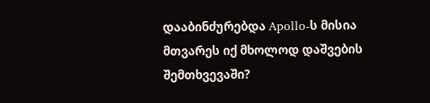დააბინძურებდა Apollo-ს მისია მთვარეს იქ მხოლოდ დაშვების შემთხვევაში?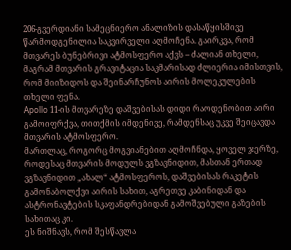206-გვერდიანი სამეცნიერო ანალიზის დასაწყისშივე წარმოდგენილია საკვირველი აღმოჩენა. გაირკვა, რომ მთვარეს ბუნებრივი ატმოსფერო აქვს – ძალიან თხელი, მაგრამ მთვარის გრავიტაცია საკმარისად ძლიერია იმისთვის, რომ მიიზიდოს და შეინარჩუნოს აირის მოლეკულების თხელი ფენა.
Apollo 11-ის მთვარეზე დაშვებისას დიდი რაოდენობით აირი გამოიფრქვა, თითქმის იმდენივე, რამდენსაც უკვე შეიცავდა მთვარის ატმოსფერო.
მართლაც, როგორც მოგვიანებით აღმოჩნდა, ყოველ ჯერზე, როდესაც მთვარის მოდულს ვგზავნიდით, მასთან ერთად ვგზავნიდით „ახალ“ ატმოსფეროს, დაშვებისას რაკეტის გამონაბოლქვი აირის სახით, აგრეთვე კაბინიდან და ასტრონავტების სკაფანდრებიდან გამოშვებული გაზების სახითაც კი.
ეს ნიშნავს, რომ შესწავლა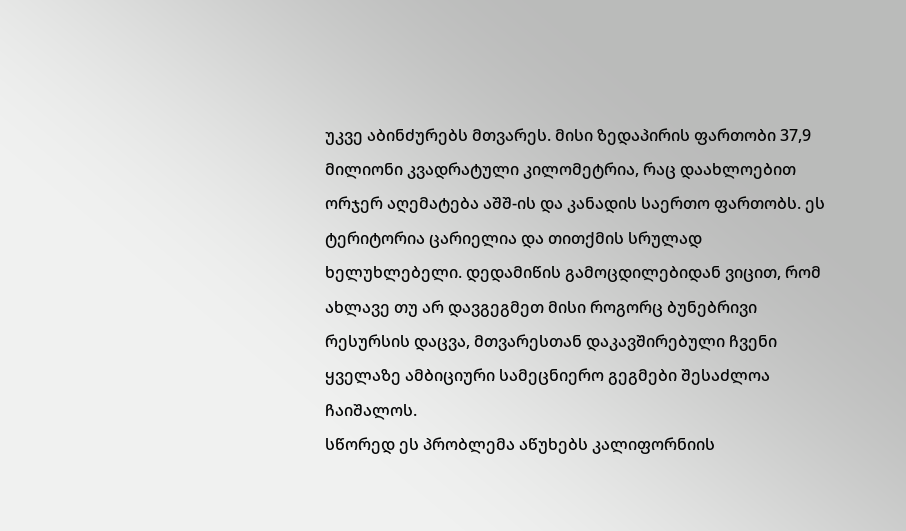უკვე აბინძურებს მთვარეს. მისი ზედაპირის ფართობი 37,9 მილიონი კვადრატული კილომეტრია, რაც დაახლოებით ორჯერ აღემატება აშშ-ის და კანადის საერთო ფართობს. ეს ტერიტორია ცარიელია და თითქმის სრულად ხელუხლებელი. დედამიწის გამოცდილებიდან ვიცით, რომ ახლავე თუ არ დავგეგმეთ მისი როგორც ბუნებრივი რესურსის დაცვა, მთვარესთან დაკავშირებული ჩვენი ყველაზე ამბიციური სამეცნიერო გეგმები შესაძლოა ჩაიშალოს.
სწორედ ეს პრობლემა აწუხებს კალიფორნიის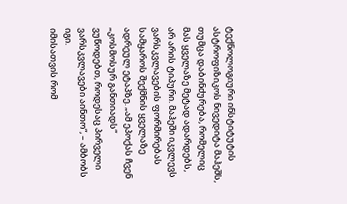ტექნოლოგიური ინსტიტუტის ასტროფიზიკოს ნივედიტა მაჰეშს, თუმცა დაბინძურება, რომელიც მას ყველაზე მეტად ადარდებს, არ არის ტიპური. მაჰეში იკვლევს ვარსკვლავების ფორმირებას სამყაროს შექმნის ყველაზე ადრეულ ეტაპზე. „ამ ეპოქას ჩვენ „კოსმოსურ განთიადს“ ვუწოდებთ, როდესაც პირველი ვარსკვლავები აინთო“, – ამბობს იგი.
იმისათვის რომ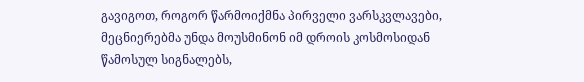გავიგოთ, როგორ წარმოიქმნა პირველი ვარსკვლავები, მეცნიერებმა უნდა მოუსმინონ იმ დროის კოსმოსიდან წამოსულ სიგნალებს,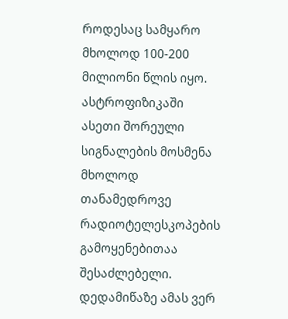როდესაც სამყარო მხოლოდ 100-200 მილიონი წლის იყო. ასტროფიზიკაში ასეთი შორეული სიგნალების მოსმენა მხოლოდ თანამედროვე რადიოტელესკოპების გამოყენებითაა შესაძლებელი. დედამიწაზე ამას ვერ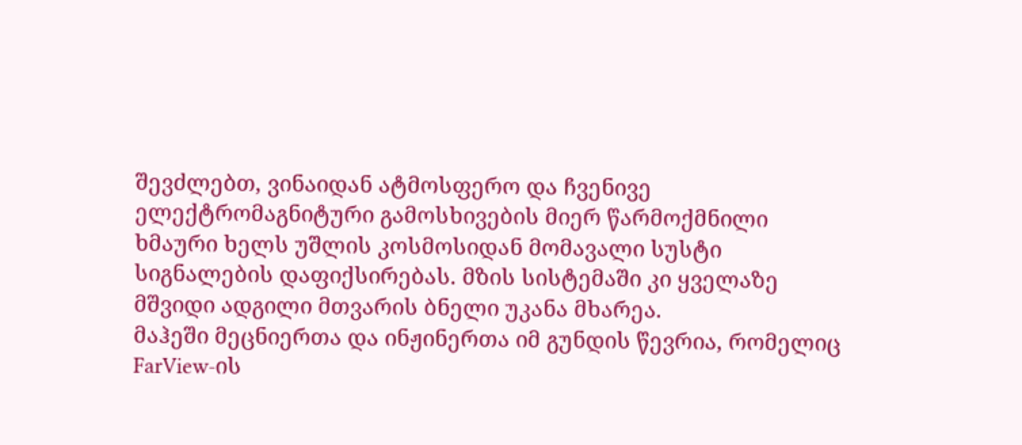შევძლებთ, ვინაიდან ატმოსფერო და ჩვენივე ელექტრომაგნიტური გამოსხივების მიერ წარმოქმნილი ხმაური ხელს უშლის კოსმოსიდან მომავალი სუსტი სიგნალების დაფიქსირებას. მზის სისტემაში კი ყველაზე მშვიდი ადგილი მთვარის ბნელი უკანა მხარეა.
მაჰეში მეცნიერთა და ინჟინერთა იმ გუნდის წევრია, რომელიც FarView-ის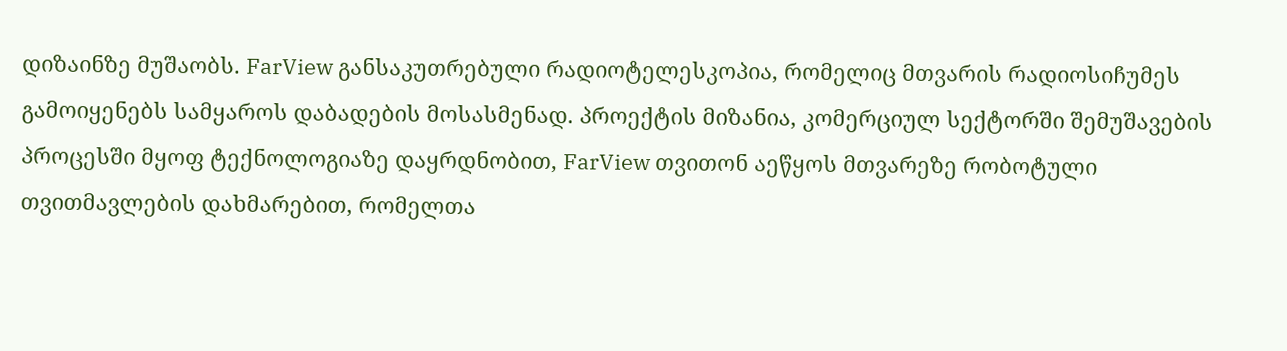დიზაინზე მუშაობს. FarView განსაკუთრებული რადიოტელესკოპია, რომელიც მთვარის რადიოსიჩუმეს გამოიყენებს სამყაროს დაბადების მოსასმენად. პროექტის მიზანია, კომერციულ სექტორში შემუშავების პროცესში მყოფ ტექნოლოგიაზე დაყრდნობით, FarView თვითონ აეწყოს მთვარეზე რობოტული თვითმავლების დახმარებით, რომელთა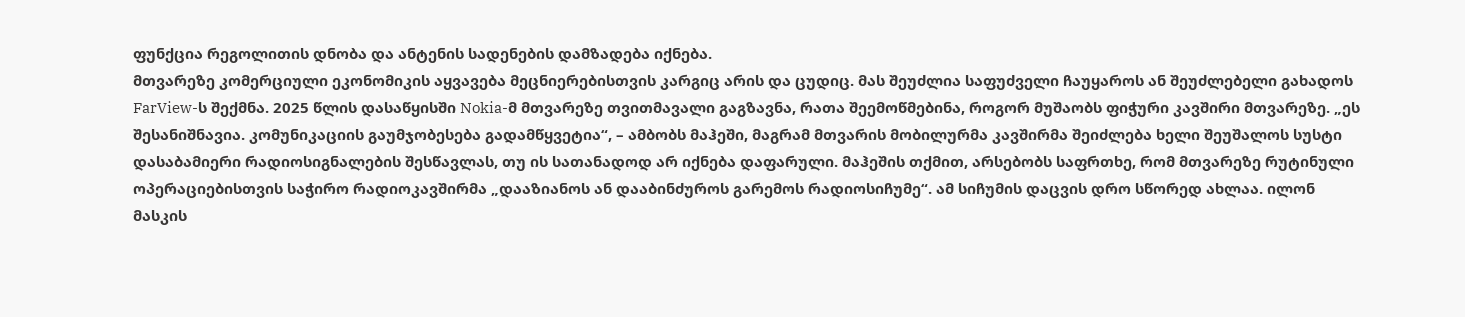ფუნქცია რეგოლითის დნობა და ანტენის სადენების დამზადება იქნება.
მთვარეზე კომერციული ეკონომიკის აყვავება მეცნიერებისთვის კარგიც არის და ცუდიც. მას შეუძლია საფუძველი ჩაუყაროს ან შეუძლებელი გახადოს FarView-ს შექმნა. 2025 წლის დასაწყისში Nokia-მ მთვარეზე თვითმავალი გაგზავნა, რათა შეემოწმებინა, როგორ მუშაობს ფიჭური კავშირი მთვარეზე. „ეს შესანიშნავია. კომუნიკაციის გაუმჯობესება გადამწყვეტია“, – ამბობს მაჰეში, მაგრამ მთვარის მობილურმა კავშირმა შეიძლება ხელი შეუშალოს სუსტი დასაბამიერი რადიოსიგნალების შესწავლას, თუ ის სათანადოდ არ იქნება დაფარული. მაჰეშის თქმით, არსებობს საფრთხე, რომ მთვარეზე რუტინული ოპერაციებისთვის საჭირო რადიოკავშირმა „დააზიანოს ან დააბინძუროს გარემოს რადიოსიჩუმე“. ამ სიჩუმის დაცვის დრო სწორედ ახლაა. ილონ მასკის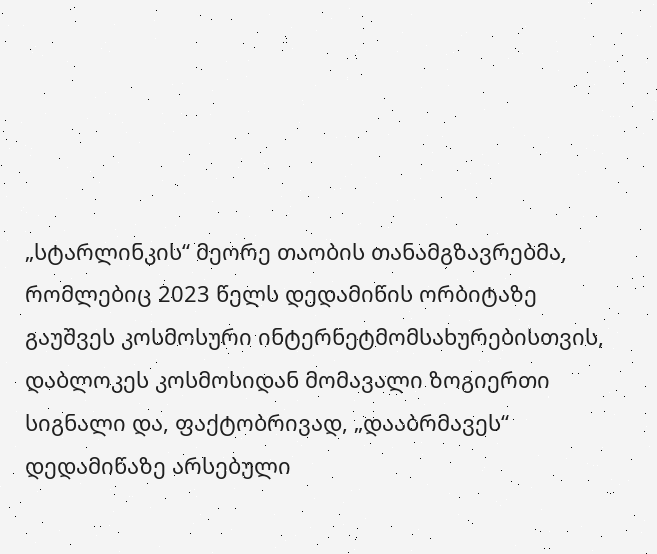„სტარლინკის“ მეორე თაობის თანამგზავრებმა, რომლებიც 2023 წელს დედამიწის ორბიტაზე გაუშვეს კოსმოსური ინტერნეტმომსახურებისთვის, დაბლოკეს კოსმოსიდან მომავალი ზოგიერთი სიგნალი და, ფაქტობრივად, „დააბრმავეს“ დედამიწაზე არსებული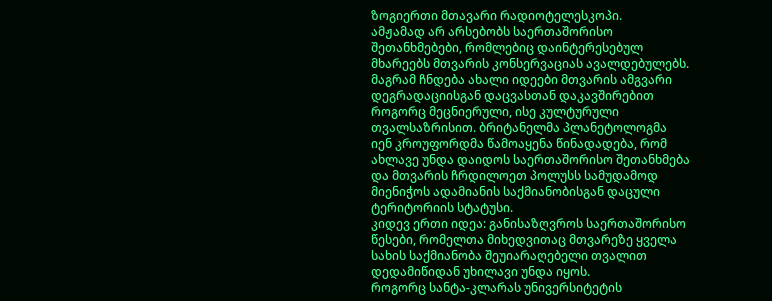ზოგიერთი მთავარი რადიოტელესკოპი.
ამჟამად არ არსებობს საერთაშორისო შეთანხმებები, რომლებიც დაინტერესებულ მხარეებს მთვარის კონსერვაციას ავალდებულებს. მაგრამ ჩნდება ახალი იდეები მთვარის ამგვარი დეგრადაციისგან დაცვასთან დაკავშირებით როგორც მეცნიერული, ისე კულტურული თვალსაზრისით. ბრიტანელმა პლანეტოლოგმა იენ კროუფორდმა წამოაყენა წინადადება, რომ ახლავე უნდა დაიდოს საერთაშორისო შეთანხმება და მთვარის ჩრდილოეთ პოლუსს სამუდამოდ მიენიჭოს ადამიანის საქმიანობისგან დაცული ტერიტორიის სტატუსი.
კიდევ ერთი იდეა: განისაზღვროს საერთაშორისო წესები, რომელთა მიხედვითაც მთვარეზე ყველა სახის საქმიანობა შეუიარაღებელი თვალით დედამიწიდან უხილავი უნდა იყოს.
როგორც სანტა-კლარას უნივერსიტეტის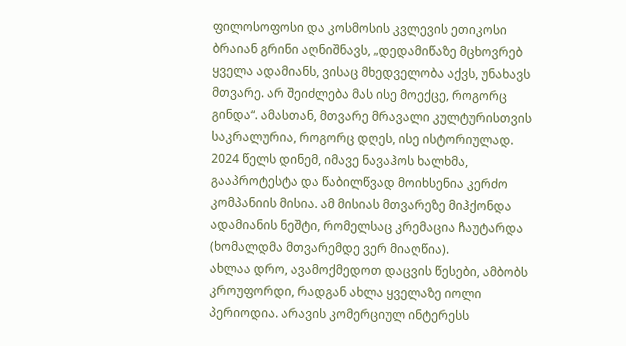ფილოსოფოსი და კოსმოსის კვლევის ეთიკოსი ბრაიან გრინი აღნიშნავს, „დედამიწაზე მცხოვრებ ყველა ადამიანს, ვისაც მხედველობა აქვს, უნახავს მთვარე. არ შეიძლება მას ისე მოექცე, როგორც გინდა“. ამასთან, მთვარე მრავალი კულტურისთვის საკრალურია, როგორც დღეს, ისე ისტორიულად. 2024 წელს დინემ, იმავე ნავაჰოს ხალხმა, გააპროტესტა და წაბილწვად მოიხსენია კერძო კომპანიის მისია. ამ მისიას მთვარეზე მიჰქონდა ადამიანის ნეშტი, რომელსაც კრემაცია ჩაუტარდა (ხომალდმა მთვარემდე ვერ მიაღწია).
ახლაა დრო, ავამოქმედოთ დაცვის წესები, ამბობს კროუფორდი, რადგან ახლა ყველაზე იოლი პერიოდია. არავის კომერციულ ინტერესს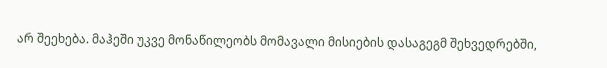არ შეეხება. მაჰეში უკვე მონაწილეობს მომავალი მისიების დასაგეგმ შეხვედრებში,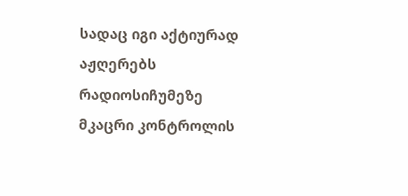სადაც იგი აქტიურად აჟღერებს რადიოსიჩუმეზე მკაცრი კონტროლის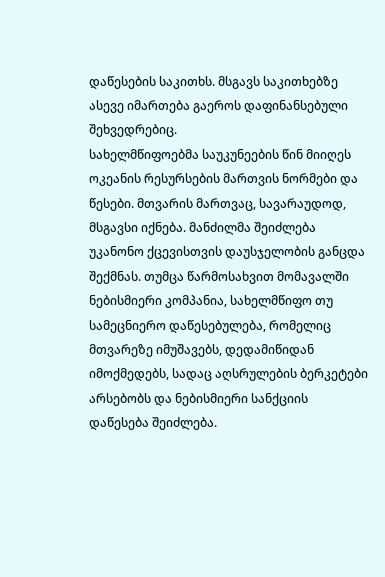დაწესების საკითხს. მსგავს საკითხებზე ასევე იმართება გაეროს დაფინანსებული შეხვედრებიც.
სახელმწიფოებმა საუკუნეების წინ მიიღეს ოკეანის რესურსების მართვის ნორმები და წესები. მთვარის მართვაც, სავარაუდოდ, მსგავსი იქნება. მანძილმა შეიძლება უკანონო ქცევისთვის დაუსჯელობის განცდა შექმნას. თუმცა წარმოსახვით მომავალში ნებისმიერი კომპანია, სახელმწიფო თუ სამეცნიერო დაწესებულება, რომელიც მთვარეზე იმუშავებს, დედამიწიდან იმოქმედებს, სადაც აღსრულების ბერკეტები არსებობს და ნებისმიერი სანქციის დაწესება შეიძლება.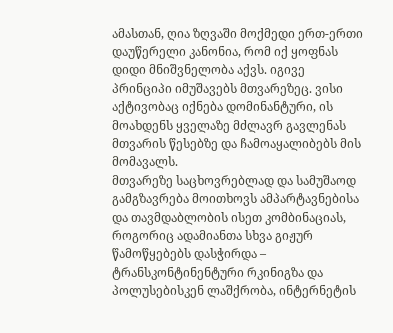ამასთან, ღია ზღვაში მოქმედი ერთ-ერთი დაუწერელი კანონია, რომ იქ ყოფნას დიდი მნიშვნელობა აქვს. იგივე პრინციპი იმუშავებს მთვარეზეც. ვისი აქტივობაც იქნება დომინანტური, ის მოახდენს ყველაზე მძლავრ გავლენას მთვარის წესებზე და ჩამოაყალიბებს მის მომავალს.
მთვარეზე საცხოვრებლად და სამუშაოდ გამგზავრება მოითხოვს ამპარტავნებისა და თავმდაბლობის ისეთ კომბინაციას, როგორიც ადამიანთა სხვა გიჟურ წამოწყებებს დასჭირდა – ტრანსკონტინენტური რკინიგზა და პოლუსებისკენ ლაშქრობა, ინტერნეტის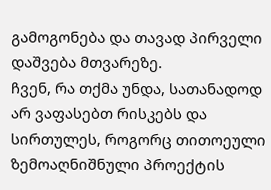გამოგონება და თავად პირველი დაშვება მთვარეზე.
ჩვენ, რა თქმა უნდა, სათანადოდ არ ვაფასებთ რისკებს და სირთულეს, როგორც თითოეული ზემოაღნიშნული პროექტის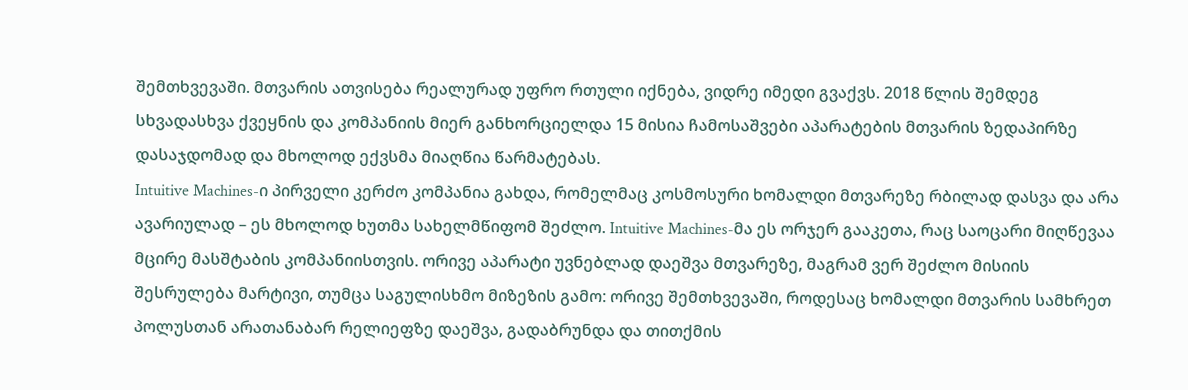შემთხვევაში. მთვარის ათვისება რეალურად უფრო რთული იქნება, ვიდრე იმედი გვაქვს. 2018 წლის შემდეგ სხვადასხვა ქვეყნის და კომპანიის მიერ განხორციელდა 15 მისია ჩამოსაშვები აპარატების მთვარის ზედაპირზე დასაჯდომად და მხოლოდ ექვსმა მიაღწია წარმატებას.
Intuitive Machines-ი პირველი კერძო კომპანია გახდა, რომელმაც კოსმოსური ხომალდი მთვარეზე რბილად დასვა და არა ავარიულად – ეს მხოლოდ ხუთმა სახელმწიფომ შეძლო. Intuitive Machines-მა ეს ორჯერ გააკეთა, რაც საოცარი მიღწევაა მცირე მასშტაბის კომპანიისთვის. ორივე აპარატი უვნებლად დაეშვა მთვარეზე, მაგრამ ვერ შეძლო მისიის შესრულება მარტივი, თუმცა საგულისხმო მიზეზის გამო: ორივე შემთხვევაში, როდესაც ხომალდი მთვარის სამხრეთ პოლუსთან არათანაბარ რელიეფზე დაეშვა, გადაბრუნდა და თითქმის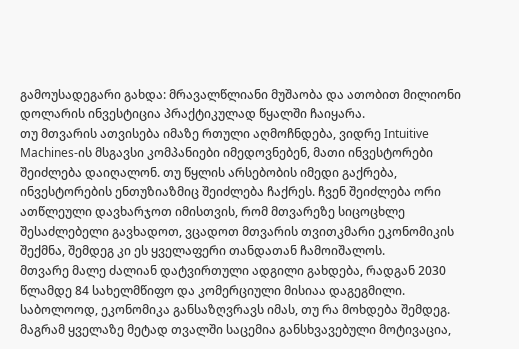გამოუსადეგარი გახდა: მრავალწლიანი მუშაობა და ათობით მილიონი დოლარის ინვესტიცია პრაქტიკულად წყალში ჩაიყარა.
თუ მთვარის ათვისება იმაზე რთული აღმოჩნდება, ვიდრე Intuitive Machines-ის მსგავსი კომპანიები იმედოვნებენ, მათი ინვესტორები შეიძლება დაიღალონ. თუ წყლის არსებობის იმედი გაქრება, ინვესტორების ენთუზიაზმიც შეიძლება ჩაქრეს. ჩვენ შეიძლება ორი ათწლეული დავხარჯოთ იმისთვის, რომ მთვარეზე სიცოცხლე შესაძლებელი გავხადოთ, ვცადოთ მთვარის თვითკმარი ეკონომიკის შექმნა, შემდეგ კი ეს ყველაფერი თანდათან ჩამოიშალოს.
მთვარე მალე ძალიან დატვირთული ადგილი გახდება, რადგან 2030 წლამდე 84 სახელმწიფო და კომერციული მისიაა დაგეგმილი. საბოლოოდ, ეკონომიკა განსაზღვრავს იმას, თუ რა მოხდება შემდეგ. მაგრამ ყველაზე მეტად თვალში საცემია განსხვავებული მოტივაცია,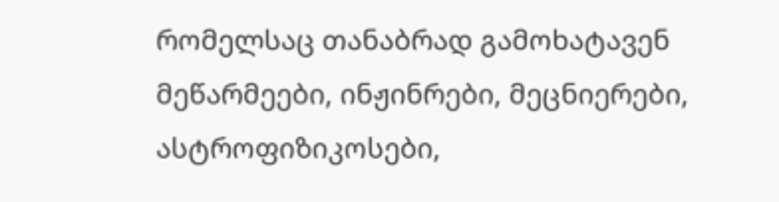რომელსაც თანაბრად გამოხატავენ მეწარმეები, ინჟინრები, მეცნიერები, ასტროფიზიკოსები,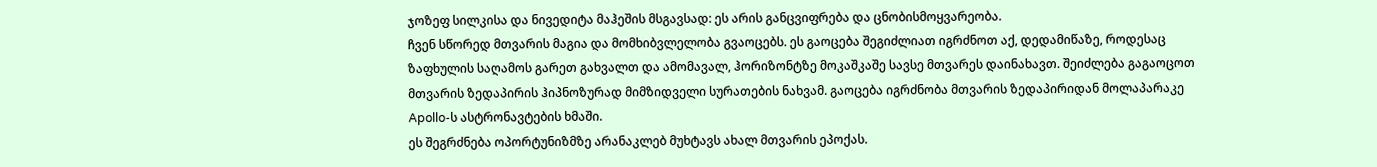ჯოზეფ სილკისა და ნივედიტა მაჰეშის მსგავსად: ეს არის განცვიფრება და ცნობისმოყვარეობა.
ჩვენ სწორედ მთვარის მაგია და მომხიბვლელობა გვაოცებს. ეს გაოცება შეგიძლიათ იგრძნოთ აქ, დედამიწაზე, როდესაც ზაფხულის საღამოს გარეთ გახვალთ და ამომავალ, ჰორიზონტზე მოკაშკაშე სავსე მთვარეს დაინახავთ. შეიძლება გაგაოცოთ მთვარის ზედაპირის ჰიპნოზურად მიმზიდველი სურათების ნახვამ. გაოცება იგრძნობა მთვარის ზედაპირიდან მოლაპარაკე Apollo-ს ასტრონავტების ხმაში.
ეს შეგრძნება ოპორტუნიზმზე არანაკლებ მუხტავს ახალ მთვარის ეპოქას.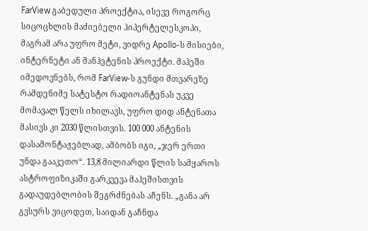FarView გაბედული პროექტია, ისევე როგორც სიცოცხლის მაძიებელი ჰიპერტელესკოპი, მაგრამ არა უფრო მეტი, ვიდრე Apollo-ს მისიები, ინტერნეტი ან მანჰეტენის პროექტი. მაჰეში იმედოვნებს, რომ FarView-ს გუნდი მთვარეზე რამდენიმე სატესტო რადიოანტენას უკვე მომავალ წელს იხილავს, უფრო დიდ ანტენათა მასივს კი 2030 წლისთვის. 100 000 ანტენის დასამონტაჟებლად, ამბობს იგი, „ჯერ ერთი უნდა გააკეთო“. 13,8 მილიარდი წლის სამყაროს ასტროფიზიკაში გარკვევა მაჰეშისთვის გადაუდებლობის შეგრძნებას აჩენს. „განა არ გვსურს ვიცოდეთ, საიდან გაჩნდა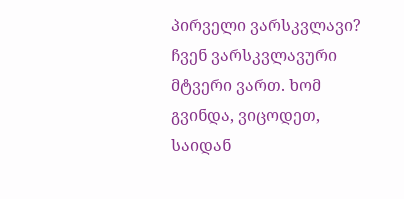პირველი ვარსკვლავი? ჩვენ ვარსკვლავური მტვერი ვართ. ხომ გვინდა, ვიცოდეთ, საიდან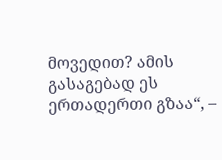მოვედით? ამის გასაგებად ეს ერთადერთი გზაა“, –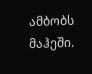ამბობს მაჰეში.